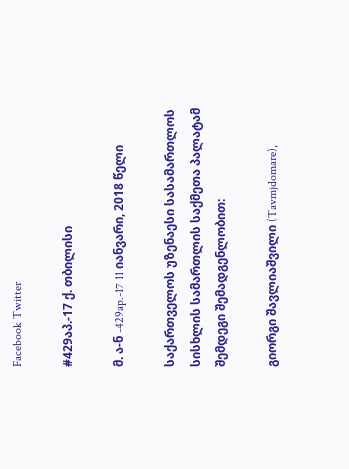Facebook Twitter

#429აპ.-17 ქ. თბილისი

მ. ა-ნ -429ap.-17 11 იანვარი, 2018 წელი

საქართველოს უზენაესი სასამართლოს სისხლის სამართლის საქმეთა პალატამ შემდეგი შემადგენლობით:

გიორგი შავლიაშვილი (Tavmjdomare),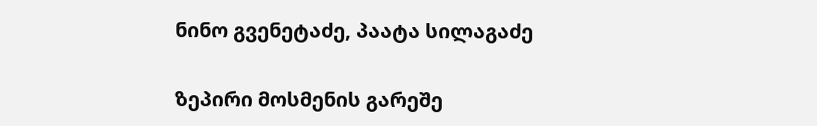ნინო გვენეტაძე, პაატა სილაგაძე

ზეპირი მოსმენის გარეშე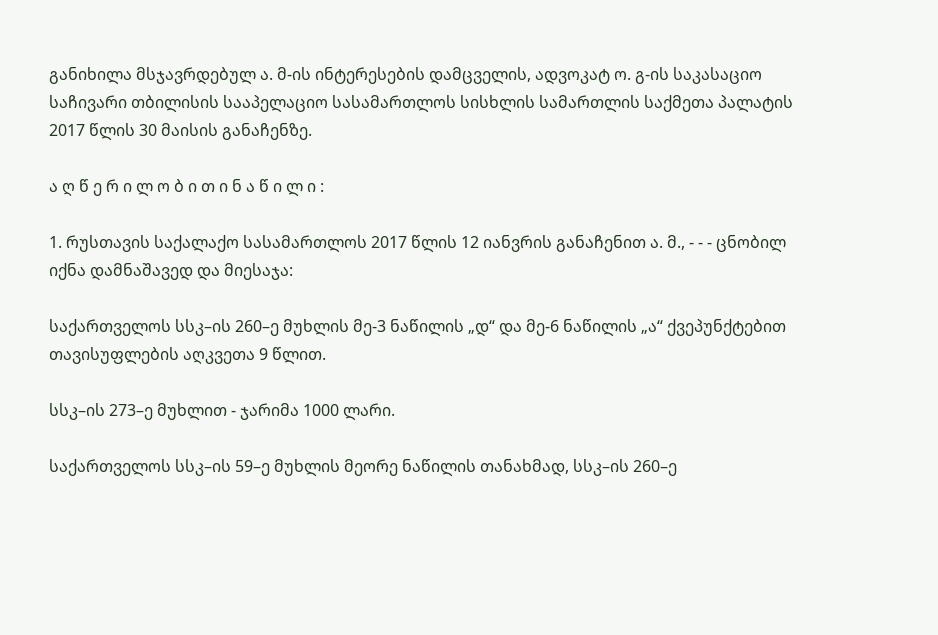განიხილა მსჯავრდებულ ა. მ-ის ინტერესების დამცველის, ადვოკატ ო. გ-ის საკასაციო საჩივარი თბილისის სააპელაციო სასამართლოს სისხლის სამართლის საქმეთა პალატის 2017 წლის 30 მაისის განაჩენზე.

ა ღ წ ე რ ი ლ ო ბ ი თ ი ნ ა წ ი ლ ი :

1. რუსთავის საქალაქო სასამართლოს 2017 წლის 12 იანვრის განაჩენით ა. მ., - - - ცნობილ იქნა დამნაშავედ და მიესაჯა:

საქართველოს სსკ–ის 260–ე მუხლის მე-3 ნაწილის „დ“ და მე-6 ნაწილის „ა“ ქვეპუნქტებით თავისუფლების აღკვეთა 9 წლით.

სსკ–ის 273–ე მუხლით - ჯარიმა 1000 ლარი.

საქართველოს სსკ–ის 59–ე მუხლის მეორე ნაწილის თანახმად, სსკ–ის 260–ე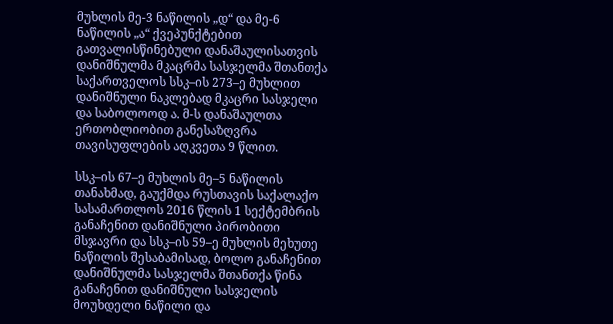მუხლის მე-3 ნაწილის „დ“ და მე-6 ნაწილის „ა“ ქვეპუნქტებით გათვალისწინებული დანაშაულისათვის დანიშნულმა მკაცრმა სასჯელმა შთანთქა საქართველოს სსკ–ის 273–ე მუხლით დანიშნული ნაკლებად მკაცრი სასჯელი და საბოლოოდ ა. მ-ს დანაშაულთა ერთობლიობით განესაზღვრა თავისუფლების აღკვეთა 9 წლით.

სსკ–ის 67–ე მუხლის მე–5 ნაწილის თანახმად, გაუქმდა რუსთავის საქალაქო სასამართლოს 2016 წლის 1 სექტემბრის განაჩენით დანიშნული პირობითი მსჯავრი და სსკ–ის 59–ე მუხლის მეხუთე ნაწილის შესაბამისად, ბოლო განაჩენით დანიშნულმა სასჯელმა შთანთქა წინა განაჩენით დანიშნული სასჯელის მოუხდელი ნაწილი და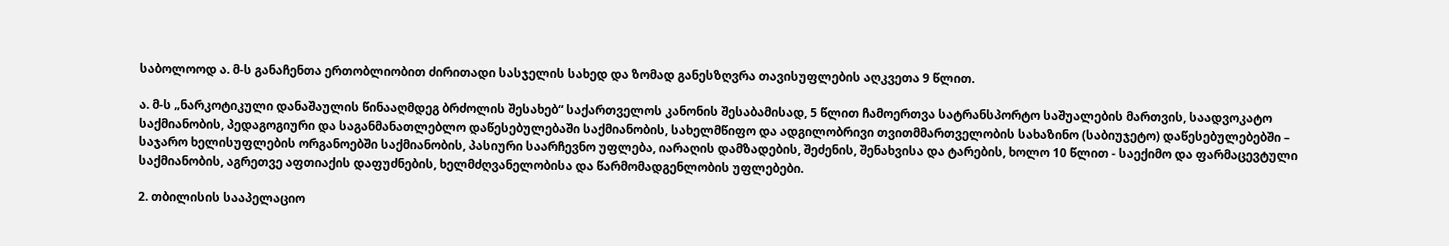საბოლოოდ ა. მ-ს განაჩენთა ერთობლიობით ძირითადი სასჯელის სახედ და ზომად განესზღვრა თავისუფლების აღკვეთა 9 წლით.

ა. მ-ს „ნარკოტიკული დანაშაულის წინააღმდეგ ბრძოლის შესახებ“ საქართველოს კანონის შესაბამისად, 5 წლით ჩამოერთვა სატრანსპორტო საშუალების მართვის, საადვოკატო საქმიანობის, პედაგოგიური და საგანმანათლებლო დაწესებულებაში საქმიანობის, სახელმწიფო და ადგილობრივი თვითმმართველობის სახაზინო (საბიუჯეტო) დაწესებულებებში – საჯარო ხელისუფლების ორგანოებში საქმიანობის, პასიური საარჩევნო უფლება, იარაღის დამზადების, შეძენის, შენახვისა და ტარების, ხოლო 10 წლით - საექიმო და ფარმაცევტული საქმიანობის, აგრეთვე აფთიაქის დაფუძნების, ხელმძღვანელობისა და წარმომადგენლობის უფლებები.

2. თბილისის სააპელაციო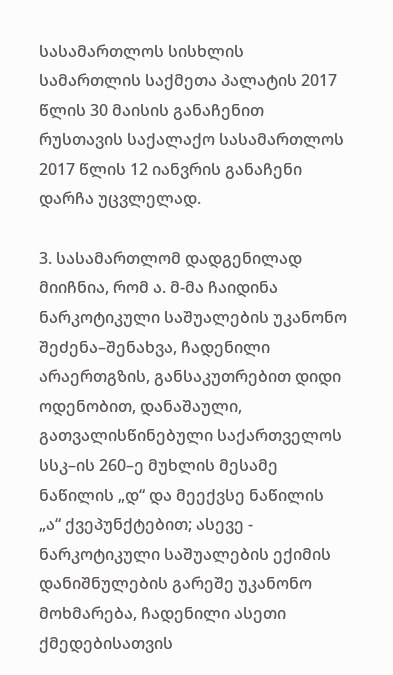სასამართლოს სისხლის სამართლის საქმეთა პალატის 2017 წლის 30 მაისის განაჩენით რუსთავის საქალაქო სასამართლოს 2017 წლის 12 იანვრის განაჩენი დარჩა უცვლელად.

3. სასამართლომ დადგენილად მიიჩნია, რომ ა. მ-მა ჩაიდინა ნარკოტიკული საშუალების უკანონო შეძენა–შენახვა, ჩადენილი არაერთგზის, განსაკუთრებით დიდი ოდენობით, დანაშაული, გათვალისწინებული საქართველოს სსკ–ის 260–ე მუხლის მესამე ნაწილის „დ“ და მეექვსე ნაწილის „ა“ ქვეპუნქტებით; ასევე - ნარკოტიკული საშუალების ექიმის დანიშნულების გარეშე უკანონო მოხმარება, ჩადენილი ასეთი ქმედებისათვის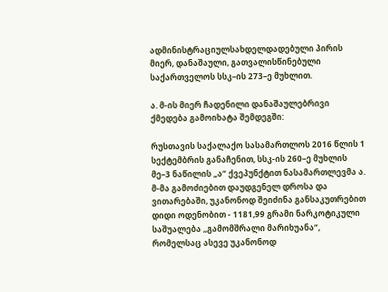ადმინისტრაციულსახდელდადებული პირის მიერ, დანაშაული, გათვალისწინებული საქართველოს სსკ–ის 273–ე მუხლით.

ა. მ-ის მიერ ჩადენილი დანაშაულებრივი ქმედება გამოიხატა შემდეგში:

რუსთავის საქალაქო სასამართლოს 2016 წლის 1 სექტემბრის განაჩენით, სსკ-ის 260–ე მუხლის მე–3 ნაწილის „ა“ ქვეპუნქტით ნასამართლევმა ა. მ-მა გამოძიებით დაუდგენელ დროსა და ვითარებაში, უკანონოდ შეიძინა განსაკუთრებით დიდი ოდენობით - 1181,99 გრამი ნარკოტიკული საშუალება ,,გამომშრალი მარიხუანა“, რომელსაც ასევე უკანონოდ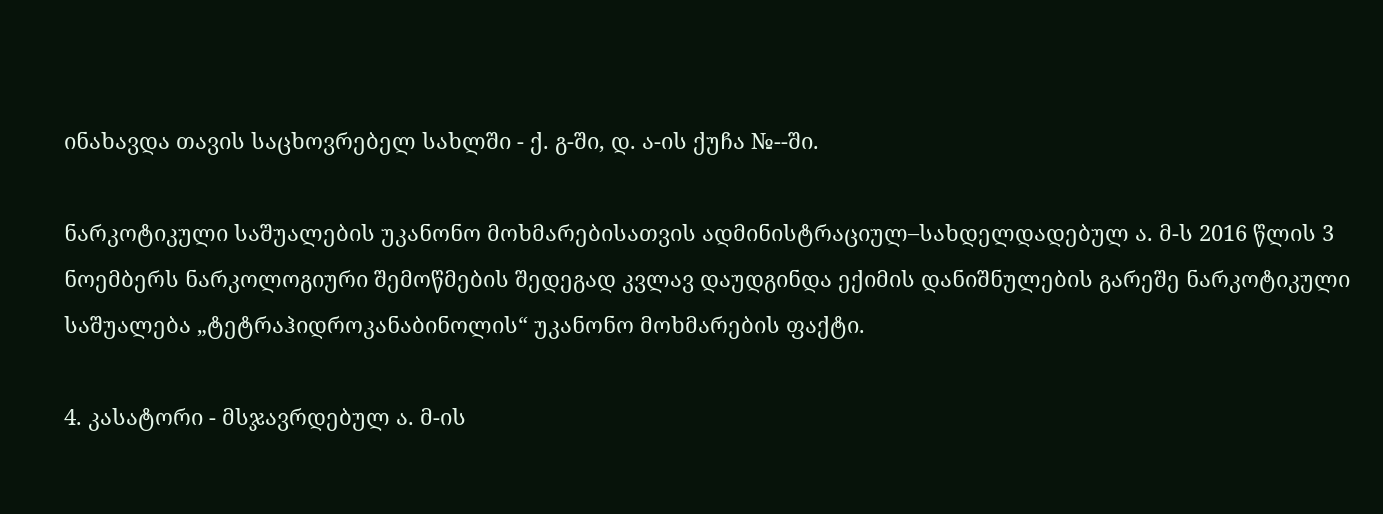ინახავდა თავის საცხოვრებელ სახლში - ქ. გ-ში, დ. ა-ის ქუჩა №--ში.

ნარკოტიკული საშუალების უკანონო მოხმარებისათვის ადმინისტრაციულ–სახდელდადებულ ა. მ-ს 2016 წლის 3 ნოემბერს ნარკოლოგიური შემოწმების შედეგად კვლავ დაუდგინდა ექიმის დანიშნულების გარეშე ნარკოტიკული საშუალება „ტეტრაჰიდროკანაბინოლის“ უკანონო მოხმარების ფაქტი.

4. კასატორი - მსჯავრდებულ ა. მ-ის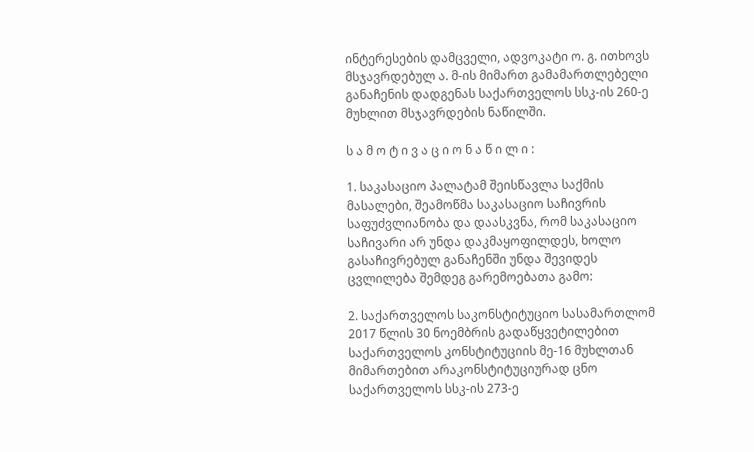ინტერესების დამცველი, ადვოკატი ო. გ. ითხოვს მსჯავრდებულ ა. მ-ის მიმართ გამამართლებელი განაჩენის დადგენას საქართველოს სსკ-ის 260-ე მუხლით მსჯავრდების ნაწილში.

ს ა მ ო ტ ი ვ ა ც ი ო ნ ა წ ი ლ ი :

1. საკასაციო პალატამ შეისწავლა საქმის მასალები, შეამოწმა საკასაციო საჩივრის საფუძვლიანობა და დაასკვნა, რომ საკასაციო საჩივარი არ უნდა დაკმაყოფილდეს, ხოლო გასაჩივრებულ განაჩენში უნდა შევიდეს ცვლილება შემდეგ გარემოებათა გამო:

2. საქართველოს საკონსტიტუციო სასამართლომ 2017 წლის 30 ნოემბრის გადაწყვეტილებით საქართველოს კონსტიტუციის მე-16 მუხლთან მიმართებით არაკონსტიტუციურად ცნო საქართველოს სსკ-ის 273-ე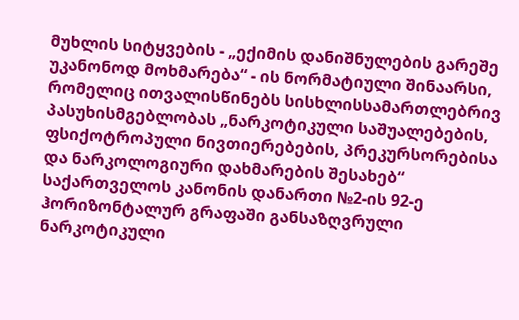მუხლის სიტყვების - „ექიმის დანიშნულების გარეშე უკანონოდ მოხმარება“ - ის ნორმატიული შინაარსი, რომელიც ითვალისწინებს სისხლისსამართლებრივ პასუხისმგებლობას „ნარკოტიკული საშუალებების, ფსიქოტროპული ნივთიერებების, პრეკურსორებისა და ნარკოლოგიური დახმარების შესახებ“ საქართველოს კანონის დანართი №2-ის 92-ე ჰორიზონტალურ გრაფაში განსაზღვრული ნარკოტიკული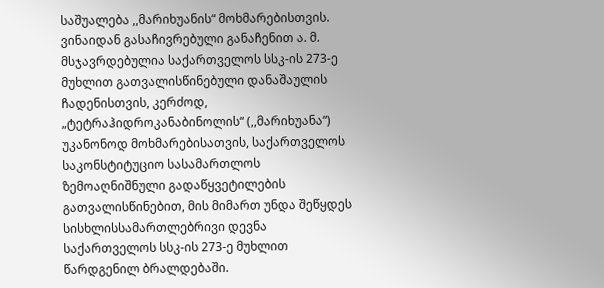საშუალება ,,მარიხუანის“ მოხმარებისთვის. ვინაიდან გასაჩივრებული განაჩენით ა. მ. მსჯავრდებულია საქართველოს სსკ-ის 273-ე მუხლით გათვალისწინებული დანაშაულის ჩადენისთვის, კერძოდ, „ტეტრაჰიდროკანაბინოლის“ (,,მარიხუანა“) უკანონოდ მოხმარებისათვის, საქართველოს საკონსტიტუციო სასამართლოს ზემოაღნიშნული გადაწყვეტილების გათვალისწინებით, მის მიმართ უნდა შეწყდეს სისხლისსამართლებრივი დევნა საქართველოს სსკ-ის 273-ე მუხლით წარდგენილ ბრალდებაში.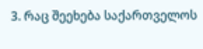3. რაც შეეხება საქართველოს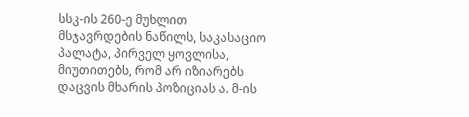სსკ-ის 260-ე მუხლით მსჯავრდების ნაწილს, საკასაციო პალატა, პირველ ყოვლისა, მიუთითებს, რომ არ იზიარებს დაცვის მხარის პოზიციას ა. მ-ის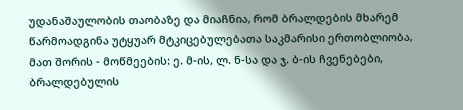უდანაშაულობის თაობაზე და მიაჩნია, რომ ბრალდების მხარემ წარმოადგინა უტყუარ მტკიცებულებათა საკმარისი ერთობლიობა, მათ შორის - მოწმეების: ე. მ-ის, ლ. ნ-სა და ჯ. ბ-ის ჩვენებები, ბრალდებულის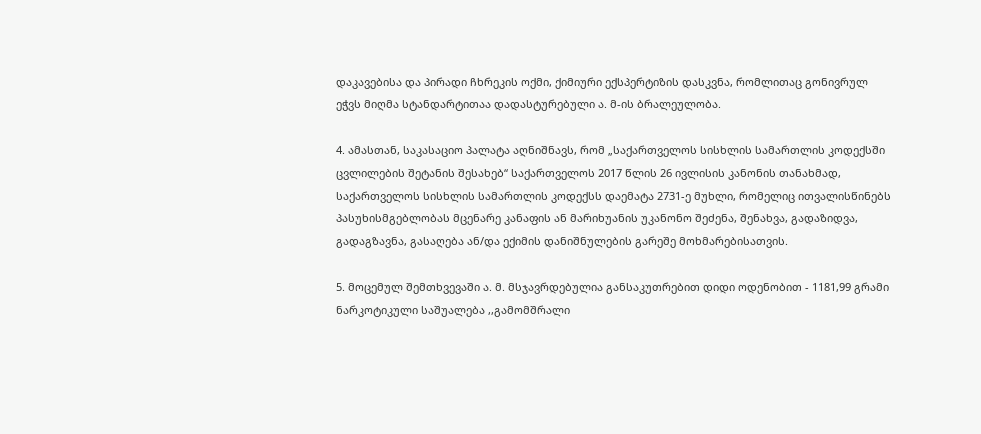დაკავებისა და პირადი ჩხრეკის ოქმი, ქიმიური ექსპერტიზის დასკვნა, რომლითაც გონივრულ ეჭვს მიღმა სტანდარტითაა დადასტურებული ა. მ-ის ბრალეულობა.

4. ამასთან, საკასაციო პალატა აღნიშნავს, რომ „საქართველოს სისხლის სამართლის კოდექსში ცვლილების შეტანის შესახებ“ საქართველოს 2017 წლის 26 ივლისის კანონის თანახმად, საქართველოს სისხლის სამართლის კოდექსს დაემატა 2731-ე მუხლი, რომელიც ითვალისწინებს პასუხისმგებლობას მცენარე კანაფის ან მარიხუანის უკანონო შეძენა, შენახვა, გადაზიდვა, გადაგზავნა, გასაღება ან/და ექიმის დანიშნულების გარეშე მოხმარებისათვის.

5. მოცემულ შემთხვევაში ა. მ. მსჯავრდებულია განსაკუთრებით დიდი ოდენობით - 1181,99 გრამი ნარკოტიკული საშუალება ,,გამომშრალი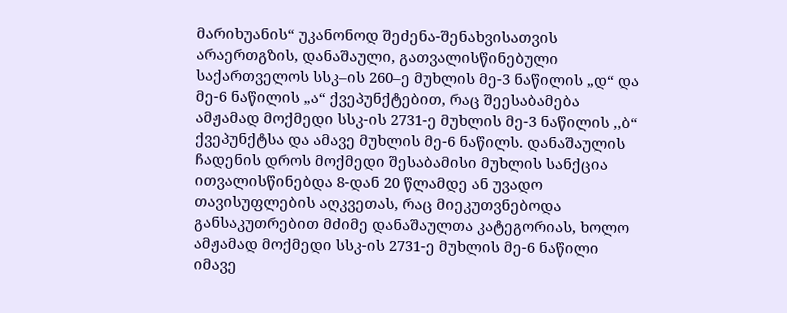მარიხუანის“ უკანონოდ შეძენა-შენახვისათვის არაერთგზის, დანაშაული, გათვალისწინებული საქართველოს სსკ–ის 260–ე მუხლის მე-3 ნაწილის „დ“ და მე-6 ნაწილის „ა“ ქვეპუნქტებით, რაც შეესაბამება ამჟამად მოქმედი სსკ-ის 2731-ე მუხლის მე-3 ნაწილის ,,ბ“ ქვეპუნქტსა და ამავე მუხლის მე-6 ნაწილს. დანაშაულის ჩადენის დროს მოქმედი შესაბამისი მუხლის სანქცია ითვალისწინებდა 8-დან 20 წლამდე ან უვადო თავისუფლების აღკვეთას, რაც მიეკუთვნებოდა განსაკუთრებით მძიმე დანაშაულთა კატეგორიას, ხოლო ამჟამად მოქმედი სსკ-ის 2731-ე მუხლის მე-6 ნაწილი იმავე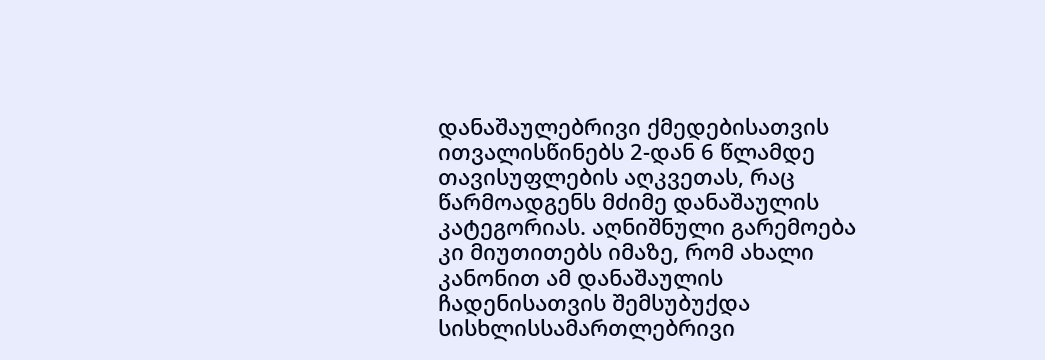დანაშაულებრივი ქმედებისათვის ითვალისწინებს 2-დან 6 წლამდე თავისუფლების აღკვეთას, რაც წარმოადგენს მძიმე დანაშაულის კატეგორიას. აღნიშნული გარემოება კი მიუთითებს იმაზე, რომ ახალი კანონით ამ დანაშაულის ჩადენისათვის შემსუბუქდა სისხლისსამართლებრივი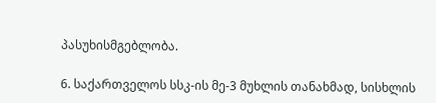პასუხისმგებლობა.

6. საქართველოს სსკ-ის მე-3 მუხლის თანახმად, სისხლის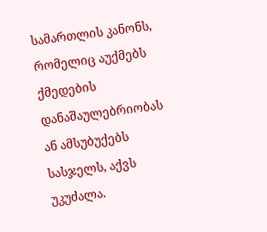სამართლის კანონს, რომელიც აუქმებს ქმედების დანაშაულებრიობას ან ამსუბუქებს სასჯელს, აქვს უკუძალა.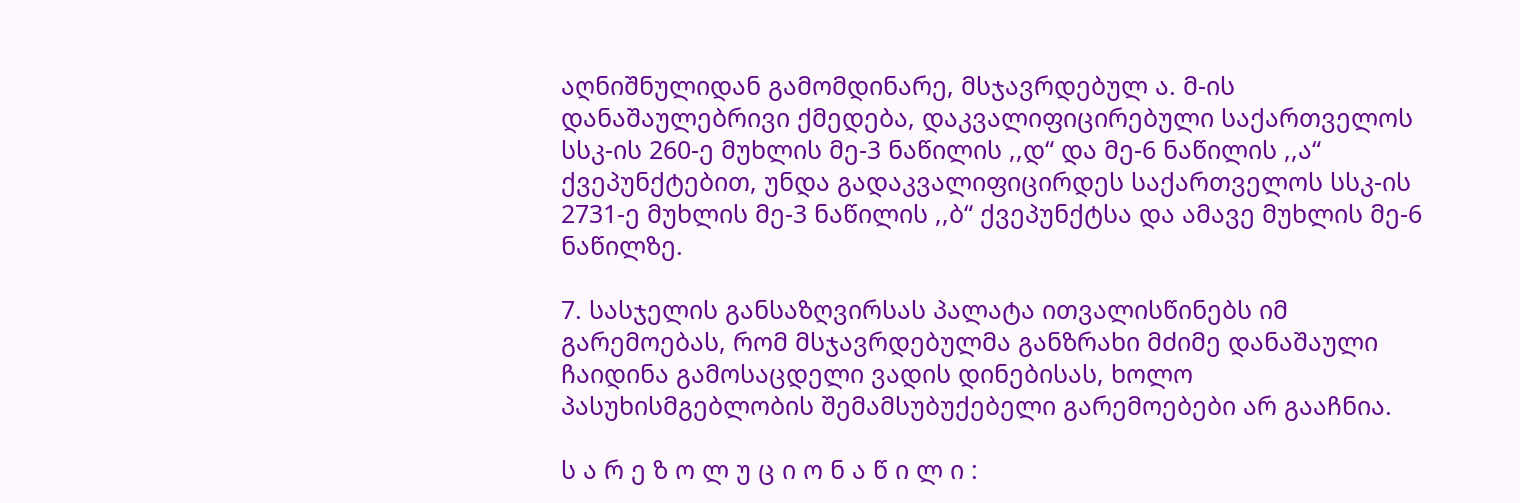აღნიშნულიდან გამომდინარე, მსჯავრდებულ ა. მ-ის დანაშაულებრივი ქმედება, დაკვალიფიცირებული საქართველოს სსკ-ის 260-ე მუხლის მე-3 ნაწილის ,,დ“ და მე-6 ნაწილის ,,ა“ ქვეპუნქტებით, უნდა გადაკვალიფიცირდეს საქართველოს სსკ-ის 2731-ე მუხლის მე-3 ნაწილის ,,ბ“ ქვეპუნქტსა და ამავე მუხლის მე-6 ნაწილზე.

7. სასჯელის განსაზღვირსას პალატა ითვალისწინებს იმ გარემოებას, რომ მსჯავრდებულმა განზრახი მძიმე დანაშაული ჩაიდინა გამოსაცდელი ვადის დინებისას, ხოლო პასუხისმგებლობის შემამსუბუქებელი გარემოებები არ გააჩნია.

ს ა რ ე ზ ო ლ უ ც ი ო ნ ა წ ი ლ ი :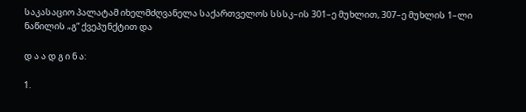საკასაციო პალატამ იხელმძღვანელა საქართველოს სსსკ–ის 301–ე მუხლით, 307–ე მუხლის 1–ლი ნაწილის „გ“ ქვეპუნქტით და

დ ა ა დ გ ი ნ ა:

1.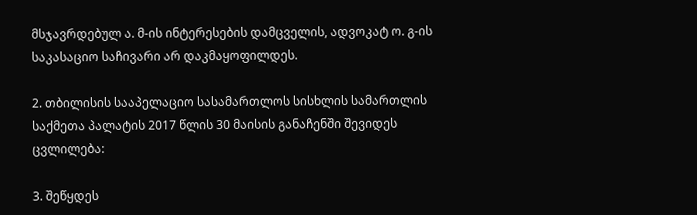მსჯავრდებულ ა. მ-ის ინტერესების დამცველის, ადვოკატ ო. გ-ის საკასაციო საჩივარი არ დაკმაყოფილდეს.

2. თბილისის სააპელაციო სასამართლოს სისხლის სამართლის საქმეთა პალატის 2017 წლის 30 მაისის განაჩენში შევიდეს ცვლილება:

3. შეწყდეს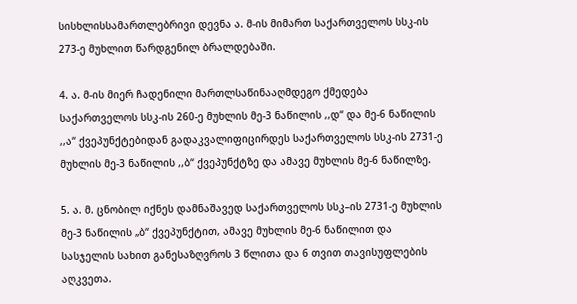სისხლისსამართლებრივი დევნა ა. მ-ის მიმართ საქართველოს სსკ-ის 273-ე მუხლით წარდგენილ ბრალდებაში.

4. ა. მ-ის მიერ ჩადენილი მართლსაწინააღმდეგო ქმედება საქართველოს სსკ-ის 260-ე მუხლის მე-3 ნაწილის ,,დ“ და მე-6 ნაწილის ,,ა“ ქვეპუნქტებიდან გადაკვალიფიცირდეს საქართველოს სსკ-ის 2731-ე მუხლის მე-3 ნაწილის ,,ბ“ ქვეპუნქტზე და ამავე მუხლის მე-6 ნაწილზე.

5. ა. მ. ცნობილ იქნეს დამნაშავედ საქართველოს სსკ–ის 2731-ე მუხლის მე-3 ნაწილის „ბ“ ქვეპუნქტით, ამავე მუხლის მე-6 ნაწილით და სასჯელის სახით განესაზღვროს 3 წლითა და 6 თვით თავისუფლების აღკვეთა.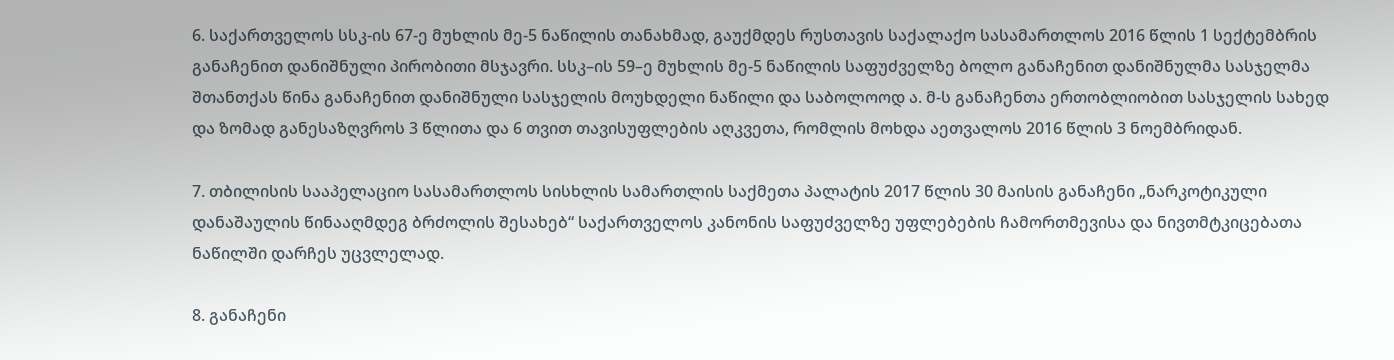6. საქართველოს სსკ-ის 67-ე მუხლის მე-5 ნაწილის თანახმად, გაუქმდეს რუსთავის საქალაქო სასამართლოს 2016 წლის 1 სექტემბრის განაჩენით დანიშნული პირობითი მსჯავრი. სსკ–ის 59–ე მუხლის მე-5 ნაწილის საფუძველზე ბოლო განაჩენით დანიშნულმა სასჯელმა შთანთქას წინა განაჩენით დანიშნული სასჯელის მოუხდელი ნაწილი და საბოლოოდ ა. მ-ს განაჩენთა ერთობლიობით სასჯელის სახედ და ზომად განესაზღვროს 3 წლითა და 6 თვით თავისუფლების აღკვეთა, რომლის მოხდა აეთვალოს 2016 წლის 3 ნოემბრიდან.

7. თბილისის სააპელაციო სასამართლოს სისხლის სამართლის საქმეთა პალატის 2017 წლის 30 მაისის განაჩენი „ნარკოტიკული დანაშაულის წინააღმდეგ ბრძოლის შესახებ“ საქართველოს კანონის საფუძველზე უფლებების ჩამორთმევისა და ნივთმტკიცებათა ნაწილში დარჩეს უცვლელად.

8. განაჩენი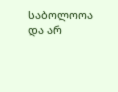საბოლოოა და არ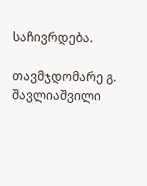საჩივრდება.

თავმჯდომარე გ. შავლიაშვილი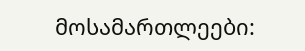მოსამართლეები: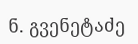ნ. გვენეტაძე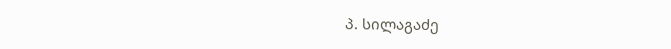პ. სილაგაძე